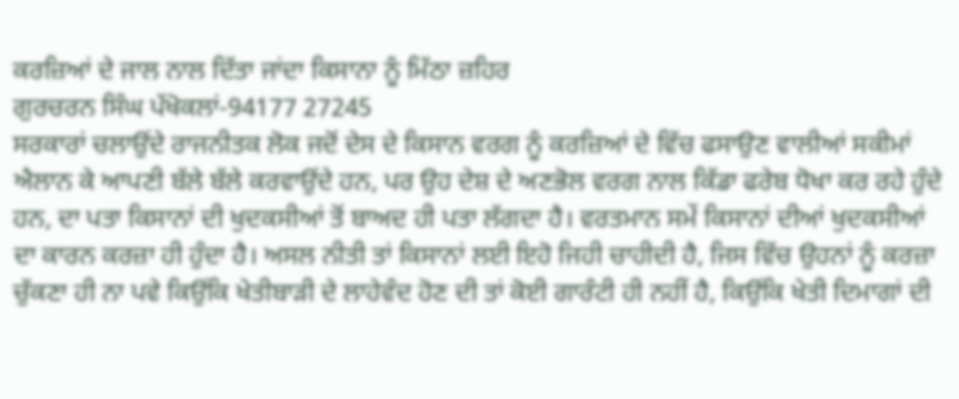ਕਰਜ਼ਿਆਂ ਦੇ ਜਾਲ ਨਾਲ ਦਿੱਤਾ ਜਾਂਦਾ ਕਿਸਾਨਾ ਨੂੰ ਮਿੱਠਾ ਜ਼ਹਿਰ
ਗੁਰਚਰਨ ਸਿੰਘ ਪੱਖੋਕਲਾਂ-94177 27245
ਸਰਕਾਰਾਂ ਚਲਾਉਂਦੇ ਰਾਜਨੀਤਕ ਲੋਕ ਜਦੋਂ ਦੇਸ ਦੇ ਕਿਸਾਨ ਵਰਗ ਨੂੰ ਕਰਜ਼ਿਆਂ ਦੇ ਵਿੱਚ ਫਸਾਉਣ ਵਾਲੀਆਂ ਸਕੀਮਾਂ ਐਲਾਨ ਕੇ ਆਪਣੀ ਬੱਲੇ ਬੱਲੇ ਕਰਵਾਉਂਦੇ ਹਨ, ਪਰ ਉਹ ਦੇਸ਼ ਦੇ ਅਣਭੋਲ ਵਰਗ ਨਾਲ ਕਿੱਡਾ ਫਰੇਬ ਧੋਖਾ ਕਰ ਰਹੇ ਹੁੰਦੇ ਹਨ, ਦਾ ਪਤਾ ਕਿਸਾਨਾਂ ਦੀ ਖੁਦਕਸੀਆਂ ਤੋਂ ਬਾਅਦ ਹੀ ਪਤਾ ਲੱਗਦਾ ਹੈ। ਵਰਤਮਾਨ ਸਮੇਂ ਕਿਸਾਨਾਂ ਦੀਆਂ ਖੁਦਕਸੀਆਂ ਦਾ ਕਾਰਨ ਕਰਜ਼ਾ ਹੀ ਹੁੰਦਾ ਹੈ। ਅਸਲ ਨੀਤੀ ਤਾਂ ਕਿਸਾਨਾਂ ਲਈ ਇਹੋ ਜਿਹੀ ਚਾਹੀਦੀ ਹੈ, ਜਿਸ ਵਿੱਚ ਉਹਨਾਂ ਨੂੰ ਕਰਜ਼ਾ ਚੁੱਕਣਾ ਹੀ ਨਾ ਪਵੇ ਕਿਉਂਕਿ ਖੇਤੀਬਾੜੀ ਦੇ ਲਾਹੇਵੰਦ ਹੋਣ ਦੀ ਤਾਂ ਕੋਈ ਗਾਰੰਟੀ ਹੀ ਨਹੀਂ ਹੈ, ਕਿਉਂਕਿ ਖੇਤੀ ਦਿਮਾਗਾਂ ਦੀ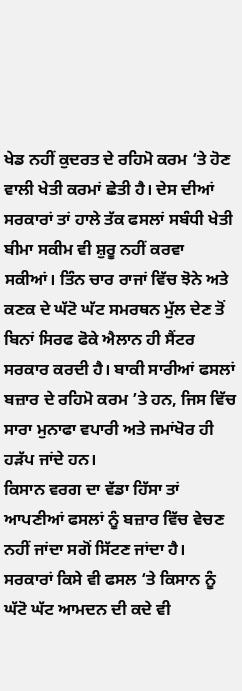ਖੇਡ ਨਹੀਂ ਕੁਦਰਤ ਦੇ ਰਹਿਮੋ ਕਰਮ ‘ਤੇ ਹੋਣ ਵਾਲੀ ਖੇਤੀ ਕਰਮਾਂ ਛੇਤੀ ਹੈ। ਦੇਸ ਦੀਆਂ ਸਰਕਾਰਾਂ ਤਾਂ ਹਾਲੇ ਤੱਕ ਫਸਲਾਂ ਸਬੰਧੀ ਖੇਤੀ ਬੀਮਾ ਸਕੀਮ ਵੀ ਸ਼ੁਰੂ ਨਹੀਂ ਕਰਵਾ ਸਕੀਆਂ। ਤਿੰਨ ਚਾਰ ਰਾਜਾਂ ਵਿੱਚ ਝੋਨੇ ਅਤੇ ਕਣਕ ਦੇ ਘੱਟੋ ਘੱਟ ਸਮਰਥਨ ਮੁੱਲ ਦੇਣ ਤੋਂ ਬਿਨਾਂ ਸਿਰਫ ਫੋਕੇ ਐਲਾਨ ਹੀ ਸੈਂਟਰ ਸਰਕਾਰ ਕਰਦੀ ਹੈ। ਬਾਕੀ ਸਾਰੀਆਂ ਫਸਲਾਂ ਬਜ਼ਾਰ ਦੇ ਰਹਿਮੋ ਕਰਮ ’ਤੇ ਹਨ, ਜਿਸ ਵਿੱਚ ਸਾਰਾ ਮੁਨਾਫਾ ਵਪਾਰੀ ਅਤੇ ਜਮਾਂਖੋਰ ਹੀ ਹੜੱਪ ਜਾਂਦੇ ਹਨ।
ਕਿਸਾਨ ਵਰਗ ਦਾ ਵੱਡਾ ਹਿੱਸਾ ਤਾਂ ਆਪਣੀਆਂ ਫਸਲਾਂ ਨੂੰ ਬਜ਼ਾਰ ਵਿੱਚ ਵੇਚਣ ਨਹੀਂ ਜਾਂਦਾ ਸਗੋਂ ਸਿੱਟਣ ਜਾਂਦਾ ਹੈ। ਸਰਕਾਰਾਂ ਕਿਸੇ ਵੀ ਫਸਲ ‘ਤੇ ਕਿਸਾਨ ਨੂੰ ਘੱਟੋ ਘੱਟ ਆਮਦਨ ਦੀ ਕਦੇ ਵੀ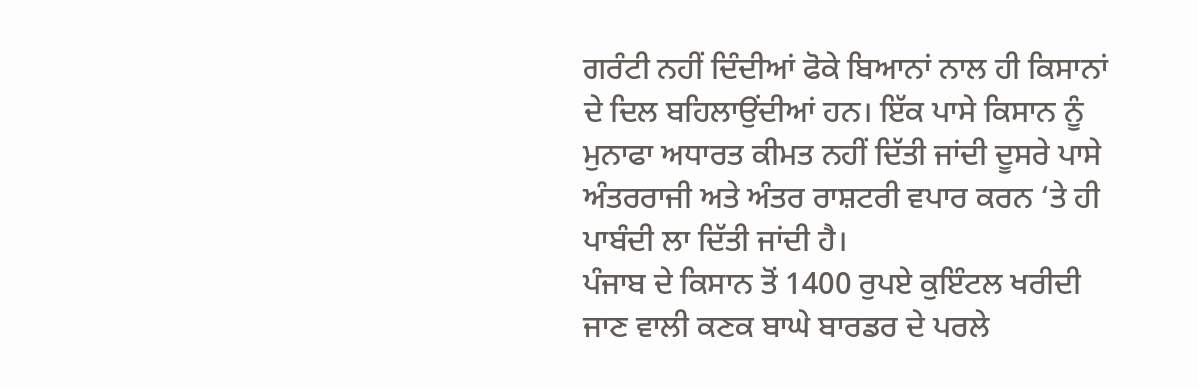ਗਰੰਟੀ ਨਹੀਂ ਦਿੰਦੀਆਂ ਫੋਕੇ ਬਿਆਨਾਂ ਨਾਲ ਹੀ ਕਿਸਾਨਾਂ ਦੇ ਦਿਲ ਬਹਿਲਾਉਂਦੀਆਂ ਹਨ। ਇੱਕ ਪਾਸੇ ਕਿਸਾਨ ਨੂੰ ਮੁਨਾਫਾ ਅਧਾਰਤ ਕੀਮਤ ਨਹੀਂ ਦਿੱਤੀ ਜਾਂਦੀ ਦੂਸਰੇ ਪਾਸੇ ਅੰਤਰਰਾਜੀ ਅਤੇ ਅੰਤਰ ਰਾਸ਼ਟਰੀ ਵਪਾਰ ਕਰਨ ‘ਤੇ ਹੀ ਪਾਬੰਦੀ ਲਾ ਦਿੱਤੀ ਜਾਂਦੀ ਹੈ।
ਪੰਜਾਬ ਦੇ ਕਿਸਾਨ ਤੋਂ 1400 ਰੁਪਏ ਕੁਇੰਟਲ ਖਰੀਦੀ ਜਾਣ ਵਾਲੀ ਕਣਕ ਬਾਘੇ ਬਾਰਡਰ ਦੇ ਪਰਲੇ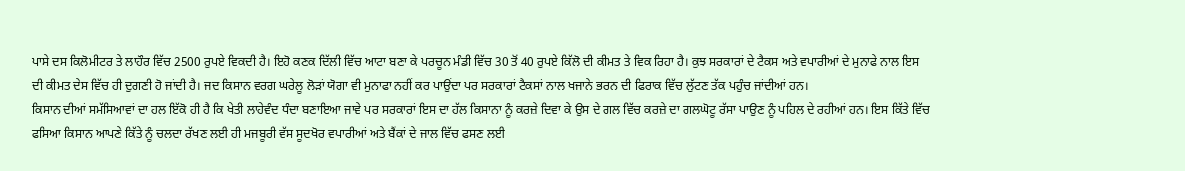ਪਾਸੇ ਦਸ ਕਿਲੋਮੀਟਰ ਤੇ ਲਾਹੌਰ ਵਿੱਚ 2500 ਰੁਪਏ ਵਿਕਦੀ ਹੈ। ਇਹੋ ਕਣਕ ਦਿੱਲੀ ਵਿੱਚ ਆਟਾ ਬਣਾ ਕੇ ਪਰਚੂਨ ਮੰਡੀ ਵਿੱਚ 30 ਤੋਂ 40 ਰੁਪਏ ਕਿੱਲੋ ਦੀ ਕੀਮਤ ਤੇ ਵਿਕ ਰਿਹਾ ਹੈ। ਕੁਝ ਸਰਕਾਰਾਂ ਦੇ ਟੈਕਸ ਅਤੇ ਵਪਾਰੀਆਂ ਦੇ ਮੁਨਾਫੇ ਨਾਲ ਇਸ ਦੀ ਕੀਮਤ ਦੇਸ ਵਿੱਚ ਹੀ ਦੁਗਣੀ ਹੋ ਜਾਂਦੀ ਹੈ। ਜਦ ਕਿਸਾਨ ਵਰਗ ਘਰੇਲੂ ਲੋੜਾਂ ਯੋਗਾ ਵੀ ਮੁਨਾਫਾ ਨਹੀਂ ਕਰ ਪਾਉਂਦਾ ਪਰ ਸਰਕਾਰਾਂ ਟੈਕਸਾਂ ਨਾਲ ਖਜਾਨੇ ਭਰਨ ਦੀ ਫਿਰਾਕ ਵਿੱਚ ਲੁੱਟਣ ਤੱਕ ਪਹੁੰਚ ਜਾਂਦੀਆਂ ਹਨ।
ਕਿਸਾਨ ਦੀਆਂ ਸਮੱਸਿਆਵਾਂ ਦਾ ਹਲ ਇੱਕੋ ਹੀ ਹੈ ਕਿ ਖੇਤੀ ਲਾਹੇਵੰਦ ਧੰਦਾ ਬਣਾਇਆ ਜਾਵੇ ਪਰ ਸਰਕਾਰਾਂ ਇਸ ਦਾ ਹੱਲ ਕਿਸਾਨਾ ਨੂੰ ਕਰਜ਼ੇ ਦਿਵਾ ਕੇ ਉਸ ਦੇ ਗਲ ਵਿੱਚ ਕਰਜ਼ੇ ਦਾ ਗਲਘੋਟੂ ਰੱਸਾ ਪਾਉਣ ਨੂੰ ਪਹਿਲ ਦੇ ਰਹੀਆਂ ਹਨ। ਇਸ ਕਿੱਤੇ ਵਿੱਚ ਫਸਿਆ ਕਿਸਾਨ ਆਪਣੇ ਕਿੱਤੇ ਨੂੰ ਚਲਦਾ ਰੱਖਣ ਲਈ ਹੀ ਮਜਬੂਰੀ ਵੱਸ ਸੂਦਖੋਰ ਵਪਾਰੀਆਂ ਅਤੇ ਬੈਂਕਾਂ ਦੇ ਜਾਲ ਵਿੱਚ ਫਸਣ ਲਈ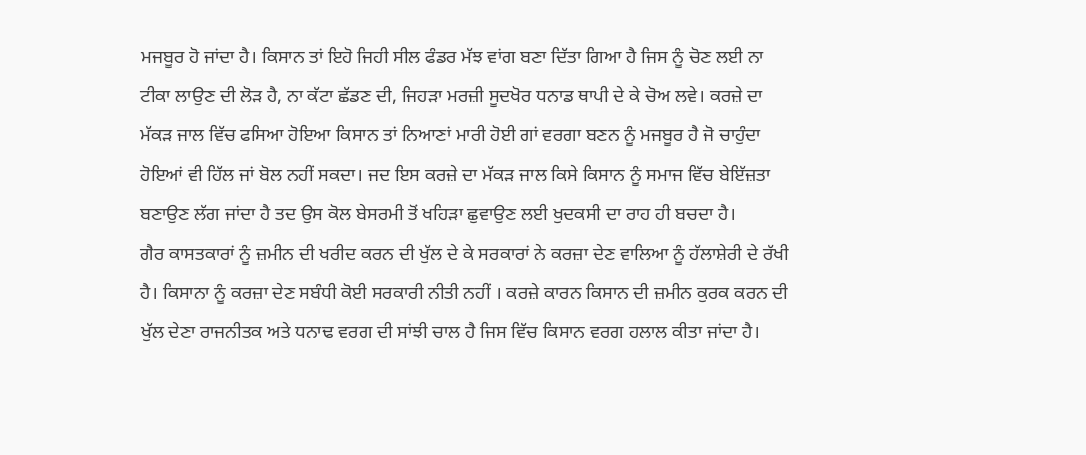ਮਜਬੂਰ ਹੋ ਜਾਂਦਾ ਹੈ। ਕਿਸਾਨ ਤਾਂ ਇਹੋ ਜਿਹੀ ਸੀਲ ਫੰਡਰ ਮੱਝ ਵਾਂਗ ਬਣਾ ਦਿੱਤਾ ਗਿਆ ਹੈ ਜਿਸ ਨੂੰ ਚੋਣ ਲਈ ਨਾ ਟੀਕਾ ਲਾਉਣ ਦੀ ਲੋੜ ਹੈ, ਨਾ ਕੱਟਾ ਛੱਡਣ ਦੀ, ਜਿਹੜਾ ਮਰਜ਼ੀ ਸੂਦਖੋਰ ਧਨਾਡ ਥਾਪੀ ਦੇ ਕੇ ਚੋਅ ਲਵੇ। ਕਰਜ਼ੇ ਦਾ ਮੱਕੜ ਜਾਲ ਵਿੱਚ ਫਸਿਆ ਹੋਇਆ ਕਿਸਾਨ ਤਾਂ ਨਿਆਣਾਂ ਮਾਰੀ ਹੋਈ ਗਾਂ ਵਰਗਾ ਬਣਨ ਨੂੰ ਮਜਬੂਰ ਹੈ ਜੋ ਚਾਹੁੰਦਾ ਹੋਇਆਂ ਵੀ ਹਿੱਲ ਜਾਂ ਬੋਲ ਨਹੀਂ ਸਕਦਾ। ਜਦ ਇਸ ਕਰਜ਼ੇ ਦਾ ਮੱਕੜ ਜਾਲ ਕਿਸੇ ਕਿਸਾਨ ਨੂੰ ਸਮਾਜ ਵਿੱਚ ਬੇਇੱਜ਼ਤਾ ਬਣਾਉਣ ਲੱਗ ਜਾਂਦਾ ਹੈ ਤਦ ਉਸ ਕੋਲ ਬੇਸਰਮੀ ਤੋਂ ਖਹਿੜਾ ਛੁਵਾਉਣ ਲਈ ਖੁਦਕਸੀ ਦਾ ਰਾਹ ਹੀ ਬਚਦਾ ਹੈ।
ਗੈਰ ਕਾਸਤਕਾਰਾਂ ਨੂੰ ਜ਼ਮੀਨ ਦੀ ਖਰੀਦ ਕਰਨ ਦੀ ਖੁੱਲ ਦੇ ਕੇ ਸਰਕਾਰਾਂ ਨੇ ਕਰਜ਼ਾ ਦੇਣ ਵਾਲਿਆ ਨੂੰ ਹੱਲਾਸ਼ੇਰੀ ਦੇ ਰੱਖੀ ਹੈ। ਕਿਸਾਨਾ ਨੂੰ ਕਰਜ਼ਾ ਦੇਣ ਸਬੰਧੀ ਕੋਈ ਸਰਕਾਰੀ ਨੀਤੀ ਨਹੀਂ । ਕਰਜ਼ੇ ਕਾਰਨ ਕਿਸਾਨ ਦੀ ਜ਼ਮੀਨ ਕੁਰਕ ਕਰਨ ਦੀ ਖੁੱਲ ਦੇਣਾ ਰਾਜਨੀਤਕ ਅਤੇ ਧਨਾਢ ਵਰਗ ਦੀ ਸਾਂਝੀ ਚਾਲ ਹੈ ਜਿਸ ਵਿੱਚ ਕਿਸਾਨ ਵਰਗ ਹਲਾਲ ਕੀਤਾ ਜਾਂਦਾ ਹੈ।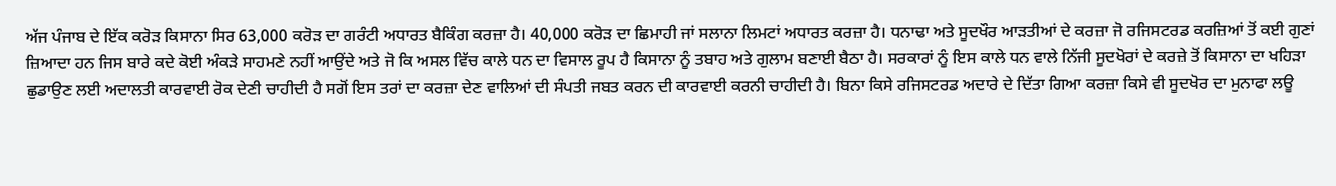ਅੱਜ ਪੰਜਾਬ ਦੇ ਇੱਕ ਕਰੋੜ ਕਿਸਾਨਾ ਸਿਰ 63,000 ਕਰੋੜ ਦਾ ਗਰੰਟੀ ਅਧਾਰਤ ਬੈਕਿੰਗ ਕਰਜ਼ਾ ਹੈ। 40,000 ਕਰੋੜ ਦਾ ਛਿਮਾਹੀ ਜਾਂ ਸਲਾਨਾ ਲਿਮਟਾਂ ਅਧਾਰਤ ਕਰਜ਼ਾ ਹੈ। ਧਨਾਢਾ ਅਤੇ ਸੂਦਖੌਰ ਆੜਤੀਆਂ ਦੇ ਕਰਜ਼ਾ ਜੋ ਰਜਿਸਟਰਡ ਕਰਜ਼ਿਆਂ ਤੋਂ ਕਈ ਗੁਣਾਂ ਜ਼ਿਆਦਾ ਹਨ ਜਿਸ ਬਾਰੇ ਕਦੇ ਕੋਈ ਅੰਕੜੇ ਸਾਹਮਣੇ ਨਹੀਂ ਆਉਂਦੇ ਅਤੇ ਜੋ ਕਿ ਅਸਲ ਵਿੱਚ ਕਾਲੇ ਧਨ ਦਾ ਵਿਸਾਲ ਰੂਪ ਹੈ ਕਿਸਾਨਾ ਨੂੰ ਤਬਾਹ ਅਤੇ ਗੁਲਾਮ ਬਣਾਈ ਬੈਠਾ ਹੈ। ਸਰਕਾਰਾਂ ਨੂੰ ਇਸ ਕਾਲੇ ਧਨ ਵਾਲੇ ਨਿੱਜੀ ਸੂਦਖੋਰਾਂ ਦੇ ਕਰਜ਼ੇ ਤੋਂ ਕਿਸਾਨਾ ਦਾ ਖਹਿੜਾ ਛੁਡਾਉਣ ਲਈ ਅਦਾਲਤੀ ਕਾਰਵਾਈ ਰੋਕ ਦੇਣੀ ਚਾਹੀਦੀ ਹੈ ਸਗੋਂ ਇਸ ਤਰਾਂ ਦਾ ਕਰਜ਼ਾ ਦੇਣ ਵਾਲਿਆਂ ਦੀ ਸੰਪਤੀ ਜਬਤ ਕਰਨ ਦੀ ਕਾਰਵਾਈ ਕਰਨੀ ਚਾਹੀਦੀ ਹੈ। ਬਿਨਾ ਕਿਸੇ ਰਜਿਸਟਰਡ ਅਦਾਰੇ ਦੇ ਦਿੱਤਾ ਗਿਆ ਕਰਜ਼ਾ ਕਿਸੇ ਵੀ ਸੂਦਖੋਰ ਦਾ ਮੁਨਾਫਾ ਲਊ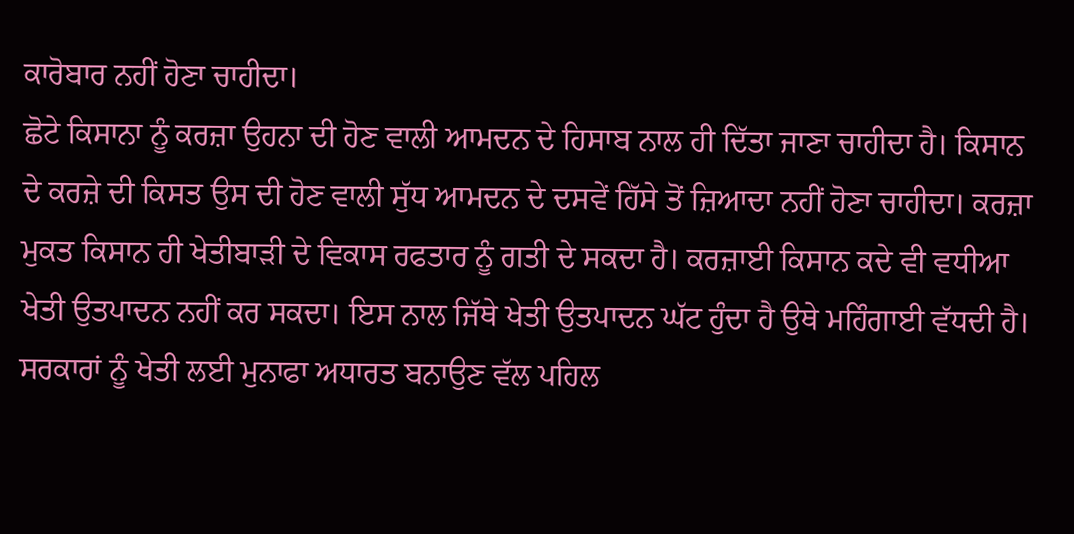ਕਾਰੋਬਾਰ ਨਹੀਂ ਹੋਣਾ ਚਾਹੀਦਾ।
ਛੋਟੇ ਕਿਸਾਨਾ ਨੂੰ ਕਰਜ਼ਾ ਉਹਨਾ ਦੀ ਹੋਣ ਵਾਲੀ ਆਮਦਨ ਦੇ ਹਿਸਾਬ ਨਾਲ ਹੀ ਦਿੱਤਾ ਜਾਣਾ ਚਾਹੀਦਾ ਹੈ। ਕਿਸਾਨ ਦੇ ਕਰਜ਼ੇ ਦੀ ਕਿਸਤ ਉਸ ਦੀ ਹੋਣ ਵਾਲੀ ਸੁੱਧ ਆਮਦਨ ਦੇ ਦਸਵੇਂ ਹਿੱਸੇ ਤੋਂ ਜ਼ਿਆਦਾ ਨਹੀਂ ਹੋਣਾ ਚਾਹੀਦਾ। ਕਰਜ਼ਾ ਮੁਕਤ ਕਿਸਾਨ ਹੀ ਖੇਤੀਬਾੜੀ ਦੇ ਵਿਕਾਸ ਰਫਤਾਰ ਨੂੰ ਗਤੀ ਦੇ ਸਕਦਾ ਹੈ। ਕਰਜ਼ਾਈ ਕਿਸਾਨ ਕਦੇ ਵੀ ਵਧੀਆ ਖੇਤੀ ਉਤਪਾਦਨ ਨਹੀਂ ਕਰ ਸਕਦਾ। ਇਸ ਨਾਲ ਜਿੱਥੇ ਖੇਤੀ ਉਤਪਾਦਨ ਘੱਟ ਹੁੰਦਾ ਹੈ ਉਥੇ ਮਹਿੰਗਾਈ ਵੱਧਦੀ ਹੈ। ਸਰਕਾਰਾਂ ਨੂੰ ਖੇਤੀ ਲਈ ਮੁਨਾਫਾ ਅਧਾਰਤ ਬਨਾਉਣ ਵੱਲ ਪਹਿਲ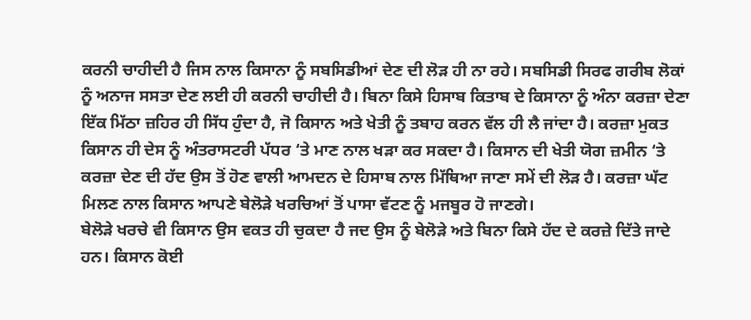ਕਰਨੀ ਚਾਹੀਦੀ ਹੈ ਜਿਸ ਨਾਲ ਕਿਸਾਨਾ ਨੂੰ ਸਬਸਿਡੀਆਂ ਦੇਣ ਦੀ ਲੋੜ ਹੀ ਨਾ ਰਹੇ। ਸਬਸਿਡੀ ਸਿਰਫ ਗਰੀਬ ਲੋਕਾਂ ਨੂੰ ਅਨਾਜ ਸਸਤਾ ਦੇਣ ਲਈ ਹੀ ਕਰਨੀ ਚਾਹੀਦੀ ਹੈ। ਬਿਨਾ ਕਿਸੇ ਹਿਸਾਬ ਕਿਤਾਬ ਦੇ ਕਿਸਾਨਾ ਨੂੰ ਅੰਨਾ ਕਰਜ਼ਾ ਦੇਣਾ ਇੱਕ ਮਿੱਠਾ ਜ਼ਹਿਰ ਹੀ ਸਿੱਧ ਹੁੰਦਾ ਹੈ, ਜੋ ਕਿਸਾਨ ਅਤੇ ਖੇਤੀ ਨੂੰ ਤਬਾਹ ਕਰਨ ਵੱਲ ਹੀ ਲੈ ਜਾਂਦਾ ਹੈ। ਕਰਜ਼ਾ ਮੁਕਤ ਕਿਸਾਨ ਹੀ ਦੇਸ ਨੂੰ ਅੰਤਰਾਸਟਰੀ ਪੱਧਰ ‘ਤੇ ਮਾਣ ਨਾਲ ਖੜਾ ਕਰ ਸਕਦਾ ਹੈ। ਕਿਸਾਨ ਦੀ ਖੇਤੀ ਯੋਗ ਜ਼ਮੀਨ ‘ਤੇ ਕਰਜ਼ਾ ਦੇਣ ਦੀ ਹੱਦ ਉਸ ਤੋਂ ਹੋਣ ਵਾਲੀ ਆਮਦਨ ਦੇ ਹਿਸਾਬ ਨਾਲ ਮਿੱਥਿਆ ਜਾਣਾ ਸਮੇਂ ਦੀ ਲੋੜ ਹੈ। ਕਰਜ਼ਾ ਘੱਟ ਮਿਲਣ ਨਾਲ ਕਿਸਾਨ ਆਪਣੇ ਬੇਲੋੜੇ ਖਰਚਿਆਂ ਤੋਂ ਪਾਸਾ ਵੱਟਣ ਨੂੰ ਮਜਬੂਰ ਹੋ ਜਾਣਗੇ।
ਬੇਲੋੜੇ ਖਰਚੇ ਵੀ ਕਿਸਾਨ ਉਸ ਵਕਤ ਹੀ ਚੁਕਦਾ ਹੈ ਜਦ ਉਸ ਨੂੰ ਬੇਲੋੜੇ ਅਤੇ ਬਿਨਾ ਕਿਸੇ ਹੱਦ ਦੇ ਕਰਜ਼ੇ ਦਿੱਤੇ ਜਾਦੇ ਹਨ। ਕਿਸਾਨ ਕੋਈ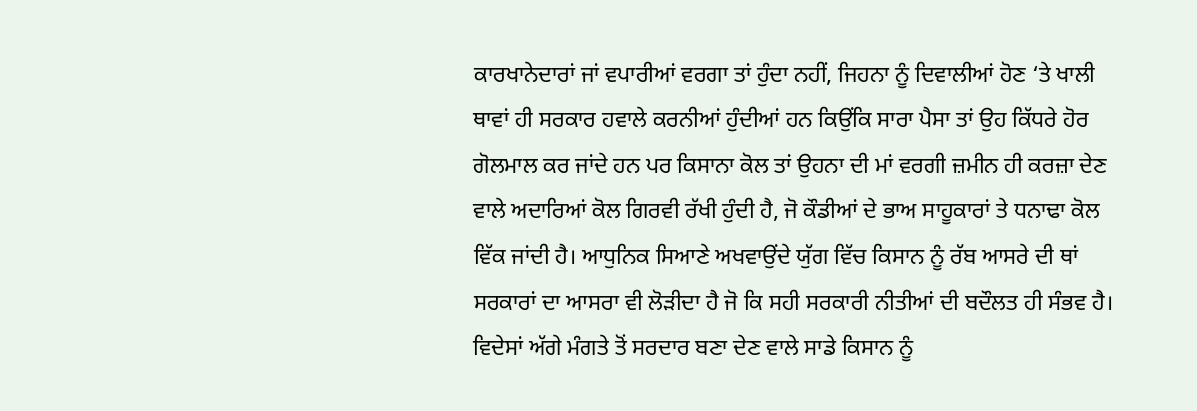ਕਾਰਖਾਨੇਦਾਰਾਂ ਜਾਂ ਵਪਾਰੀਆਂ ਵਰਗਾ ਤਾਂ ਹੁੰਦਾ ਨਹੀਂ, ਜਿਹਨਾ ਨੂੰ ਦਿਵਾਲੀਆਂ ਹੋਣ ‘ਤੇ ਖਾਲੀ ਥਾਵਾਂ ਹੀ ਸਰਕਾਰ ਹਵਾਲੇ ਕਰਨੀਆਂ ਹੁੰਦੀਆਂ ਹਨ ਕਿਉਂਕਿ ਸਾਰਾ ਪੈਸਾ ਤਾਂ ਉਹ ਕਿੱਧਰੇ ਹੋਰ ਗੋਲਮਾਲ ਕਰ ਜਾਂਦੇ ਹਨ ਪਰ ਕਿਸਾਨਾ ਕੋਲ ਤਾਂ ਉਹਨਾ ਦੀ ਮਾਂ ਵਰਗੀ ਜ਼ਮੀਨ ਹੀ ਕਰਜ਼ਾ ਦੇਣ ਵਾਲੇ ਅਦਾਰਿਆਂ ਕੋਲ ਗਿਰਵੀ ਰੱਖੀ ਹੁੰਦੀ ਹੈ, ਜੋ ਕੌਡੀਆਂ ਦੇ ਭਾਅ ਸਾਹੂਕਾਰਾਂ ਤੇ ਧਨਾਢਾ ਕੋਲ ਵਿੱਕ ਜਾਂਦੀ ਹੈ। ਆਧੁਨਿਕ ਸਿਆਣੇ ਅਖਵਾਉਂਦੇ ਯੁੱਗ ਵਿੱਚ ਕਿਸਾਨ ਨੂੰ ਰੱਬ ਆਸਰੇ ਦੀ ਥਾਂ ਸਰਕਾਰਾਂ ਦਾ ਆਸਰਾ ਵੀ ਲੋੜੀਦਾ ਹੈ ਜੋ ਕਿ ਸਹੀ ਸਰਕਾਰੀ ਨੀਤੀਆਂ ਦੀ ਬਦੌਲਤ ਹੀ ਸੰਭਵ ਹੈ। ਵਿਦੇਸਾਂ ਅੱਗੇ ਮੰਗਤੇ ਤੋਂ ਸਰਦਾਰ ਬਣਾ ਦੇਣ ਵਾਲੇ ਸਾਡੇ ਕਿਸਾਨ ਨੂੰ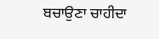ਬਚਾਉਣਾ ਚਾਹੀਦਾ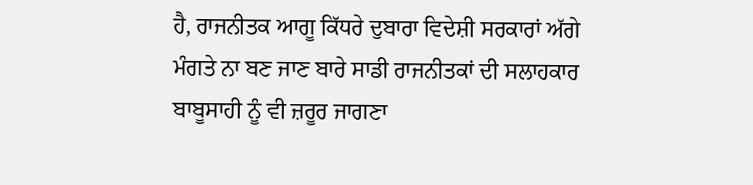ਹੈ, ਰਾਜਨੀਤਕ ਆਗੂ ਕਿੱਧਰੇ ਦੁਬਾਰਾ ਵਿਦੇਸ਼ੀ ਸਰਕਾਰਾਂ ਅੱਗੇ ਮੰਗਤੇ ਨਾ ਬਣ ਜਾਣ ਬਾਰੇ ਸਾਡੀ ਰਾਜਨੀਤਕਾਂ ਦੀ ਸਲਾਹਕਾਰ ਬਾਬੂਸਾਹੀ ਨੂੰ ਵੀ ਜ਼ਰੂਰ ਜਾਗਣਾ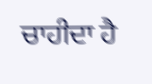ਚਾਹੀਦਾ ਹੈ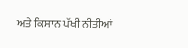ਅਤੇ ਕਿਸਾਨ ਪੱਖੀ ਨੀਤੀਆਂ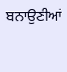ਬਨਾਉਣੀਆਂ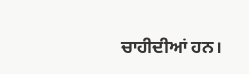ਚਾਹੀਦੀਆਂ ਹਨ।